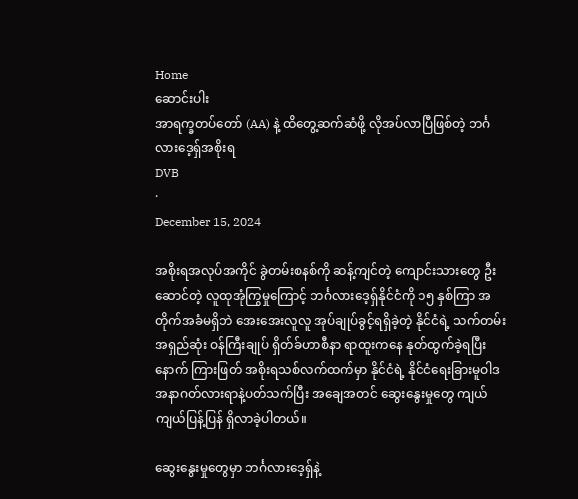Home
ဆောင်းပါး
အာရက္ခတပ်တော် (AA) နဲ့ ထိတွေ့ဆက်ဆံဖို့ လိုအပ်လာပြီဖြစ်တဲ့ ဘင်္ဂလားဒေ့ရှ်အစိုးရ
DVB
·
December 15, 2024

အစိုးရအလုပ်အကိုင် ခွဲတမ်းစနစ်ကို ဆန့်ကျင်တဲ့ ကျောင်းသားတွေ ဦးဆောင်တဲ့ လူထုအုံကြွမှုကြောင့် ဘင်္ဂလားဒေ့ရှ်နိုင်ငံကို ၁၅ နှစ်ကြာ အတိုက်အခံမရှိဘဲ အေးအေးလူလူ အုပ်ချုပ်ခွင့်ရရှိခဲ့တဲ့ နိုင်ငံရဲ့ သက်တမ်းအရှည်ဆုံး ဝန်ကြီးချုပ် ရှိတ်ခ်ဟာစီနာ ရာထူးကနေ နုတ်ထွက်ခဲ့ရပြီးနောက် ကြားဖြတ် အစိုးရသစ်လက်ထက်မှာ နိုင်ငံရဲ့ နိုင်ငံရေးခြားမူဝါဒ အနာဂတ်လားရာနဲ့ပတ်သက်ပြီး အချေအတင် ဆွေးနွေးမှုတွေ ကျယ်ကျယ်ပြန့်ပြန် ရှိလာခဲ့ပါတယ်။

ဆွေးနွေးမှုတွေမှာ ဘင်္ဂလားဒေ့ရှ်နဲ့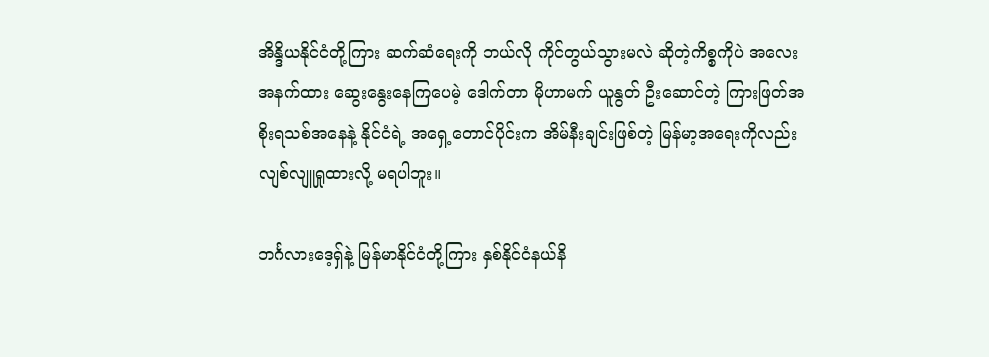အိန္ဒိယနိုင်ငံတို့ကြား ဆက်ဆံရေးကို ဘယ်လို ကိုင်တွယ်သွားမလဲ ဆိုတဲ့ကိစ္စကိုပဲ အလေးအနက်ထား ဆွေးနွေးနေကြပေမဲ့ ဒေါက်တာ မိုဟာမက် ယူနွတ် ဦးဆောင်တဲ့ ကြားဖြတ်အစိုးရသစ်အနေနဲ့ နိုင်ငံရဲ့ အရှေ့တောင်ပိုင်းက အိမ်နီးချင်းဖြစ်တဲ့ မြန်မာ့အရေးကိုလည်း လျစ်လျူရှုထားလို့ မရပါဘူး။

ဘင်္ဂလားဒေ့ရှ်နဲ့ မြန်မာနိုင်ငံတို့ကြား နှစ်နိုင်ငံနယ်နိ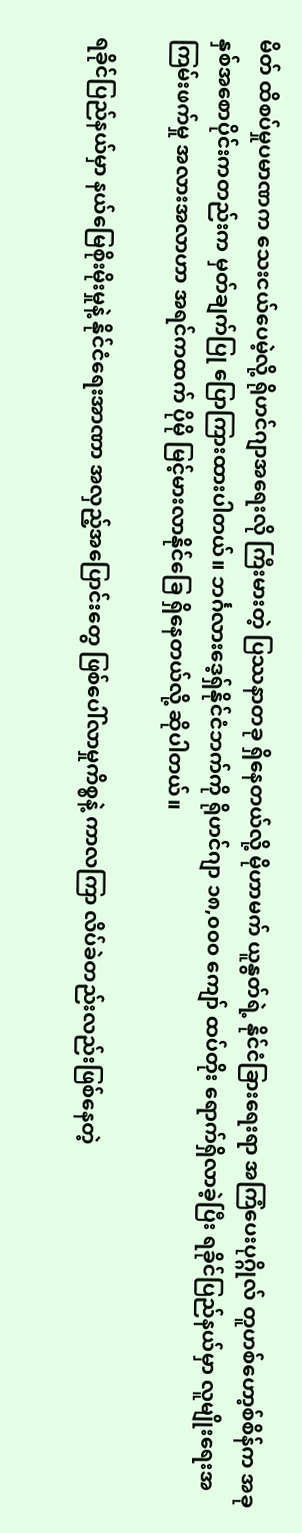မိတ် ထိစပ်မှုပမာဏက သေးငယ်ပေမဲ့လို့ ရိုဟင်ဂျာအရေးလို ကြီးမားတဲ့ ပြဿနာတခု ရှိနေတယ်လို့ မိုဟာမက် ယူနွတ်ရဲ့ နိုင်ငံခြားရေးရာ အကြံပေးပုဂ္ဂိုလ် တူဟစ်ဟော့စ်စိန်က အခုနှစ်အစောပိုင်းကတည်းက မှတ်ချက်ပြု ပြောကြားထားပါတယ်။ ဘင်္ဂလားဒေ့ရှ်နိုင်ငံဘက်ကို ရိုဟင်ဂျာ ၁၈,၀၀၀ ကျော် ထပ်တိုး ရောက်ရှိလာခဲ့ပြီး ရခိုင်ပြည်နယ်မှာ လူမျိုးရေးအကြမ်းဖက်မှု အလားအလာဟာ အရင်ကထက် ပိုမို မြင့်မားလာနိုင်ခြေ ရှိနေတယ်လို့ ဆိုပါတယ်။

ရခိုင်ပြည်နယ်မှာ နယ်မြေစိုးမိုးမှုနဲ့ နိုင်ငံရေးအာဏာ အလှည့်အပြောင်းတွေ ဖြစ်ပေါ်လာမှုကိစ္စနဲ့ ကာလကြာ လိပ်ခဲတည်းလည်းဖြစ်နေတဲ့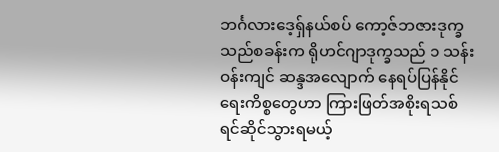ဘင်္ဂလားဒေ့ရှ်နယ်စပ် ကော့ဇ်ဘဇားဒုက္ခသည်စခန်းက ရိုဟင်ဂျာဒုက္ခသည် ၁ သန်းဝန်းကျင် ဆန္ဒအလျောက် နေရပ်ပြန်နိုင်ရေးကိစ္စတွေဟာ ကြားဖြတ်အစိုးရသစ် ရင်ဆိုင်သွားရမယ့်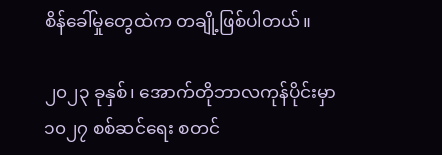စိန်ခေါ်မှုတွေထဲက တချို့ဖြစ်ပါတယ်။

၂၀၂၃ ခုနှစ်၊ အောက်တိုဘာလကုန်ပိုင်းမှာ ၁၀၂၇ စစ်ဆင်ရေး စတင်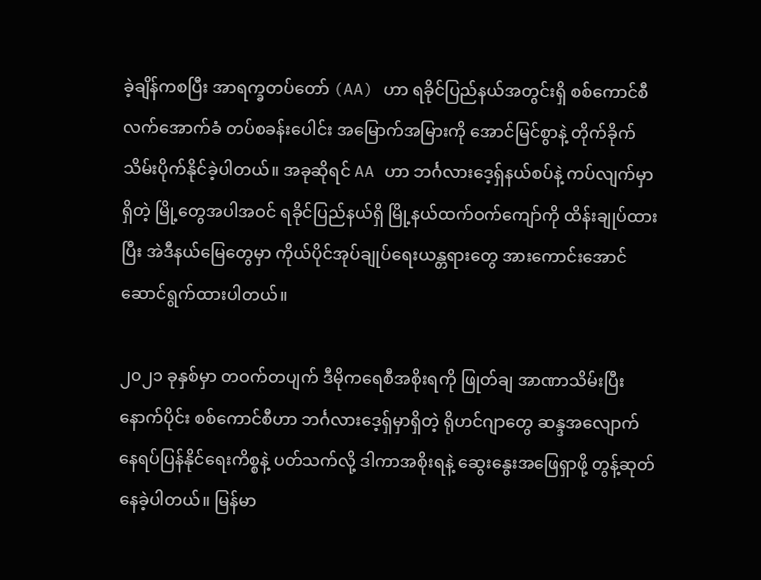ခဲ့ချိန်ကစပြီး အာရက္ခတပ်တော် (AA) ဟာ ရခိုင်ပြည်နယ်အတွင်းရှိ စစ်ကောင်စီလက်အောက်ခံ တပ်စခန်းပေါင်း အမြောက်အမြားကို အောင်မြင်စွာနဲ့ တိုက်ခိုက်သိမ်းပိုက်နိုင်ခဲ့ပါတယ်။ အခုဆိုရင် AA ဟာ ဘင်္ဂလားဒေ့ရှ်နယ်စပ်နဲ့ ကပ်လျက်မှာရှိတဲ့ မြို့တွေအပါအဝင် ရခိုင်ပြည်နယ်ရှိ မြို့နယ်ထက်ဝက်ကျော်ကို ထိန်းချုပ်ထားပြီး အဲဒီနယ်မြေတွေမှာ ကိုယ်ပိုင်အုပ်ချုပ်ရေးယန္တရားတွေ အားကောင်းအောင် ဆောင်ရွက်ထားပါတယ်။

၂၀၂၁ ခုနှစ်မှာ တဝက်တပျက် ဒီမိုကရေစီအစိုးရကို ဖြုတ်ချ အာဏာသိမ်းပြီးနောက်ပိုင်း စစ်ကောင်စီဟာ ဘင်္ဂလားဒေ့ရှ်မှာရှိတဲ့ ရိုဟင်ဂျာတွေ ဆန္ဒအလျောက် နေရပ်ပြန်နိုင်ရေးကိစ္စနဲ့ ပတ်သက်လို့ ဒါကာအစိုးရနဲ့ ဆွေးနွေးအဖြေရှာဖို့ တွန့်ဆုတ်နေခဲ့ပါတယ်။ မြန်မာ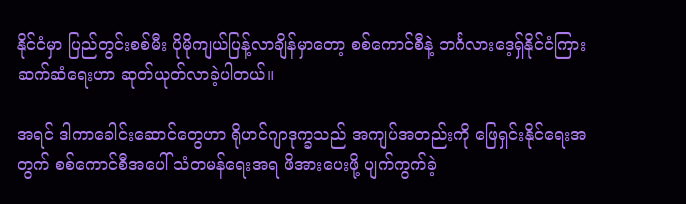နိုင်ငံမှာ ပြည်တွင်းစစ်မီး ပိုမိုကျယ်ပြန့်လာချိန်မှာတော့ စစ်ကောင်စီနဲ့ ဘင်္ဂလားဒေ့ရှ်နိုင်ငံကြား ဆက်ဆံရေးဟာ ဆုတ်ယုတ်လာခဲ့ပါတယ်။

အရင် ဒါကာခေါင်းဆောင်တွေဟာ ရိုဟင်ဂျာဒုက္ခသည် အကျပ်အတည်းကို ဖြေရှင်းနိုင်ရေးအတွက် စစ်ကောင်စီအပေါ် သံတမန်ရေးအရ ဖိအားပေးဖို့ ပျက်ကွက်ခဲ့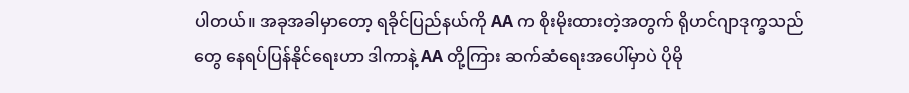ပါတယ်။ အခုအခါမှာတော့ ရခိုင်ပြည်နယ်ကို AA က စိုးမိုးထားတဲ့အတွက် ရိုဟင်ဂျာဒုက္ခသည်တွေ နေရပ်ပြန်နိုင်ရေးဟာ ဒါကာနဲ့ AA တို့ကြား ဆက်ဆံရေးအပေါ်မှာပဲ ပိုမို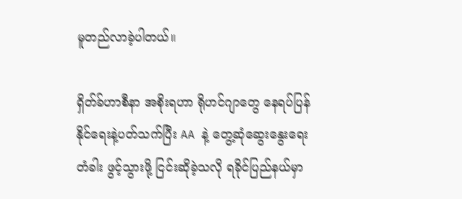မူတည်လာခဲ့ပါတယ်။

ရှိတ်ခ်ဟာစီနာ အစိုးရဟာ ရိုဟင်ဂျာတွေ နေရပ်ပြန်နိုင်ရေးနဲ့ပတ်သက်ပြီး AA နဲ့ တွေ့ဆုံဆွေးနွေးရေးတံခါး ဖွင့်သွားဖို့ ငြင်းဆိုခဲ့သလို ရခိုင်ပြည်နယ်မှာ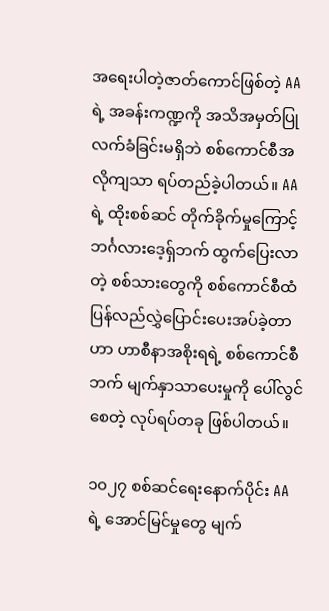အရေးပါတဲ့ဇာတ်ကောင်ဖြစ်တဲ့ AA ရဲ့ အခန်းကဏ္ဍကို အသိအမှတ်ပြု လက်ခံခြင်းမရှိဘဲ စစ်ကောင်စီအလိုကျသာ ရပ်တည်ခဲ့ပါတယ်။ AA ရဲ့ ထိုးစစ်ဆင် တိုက်ခိုက်မှုကြောင့် ဘင်္ဂလားဒေ့ရှ်ဘက် ထွက်ပြေးလာတဲ့ စစ်သားတွေကို စစ်ကောင်စီထံ ပြန်လည်လွှဲပြောင်းပေးအပ်ခဲ့တာဟာ ဟာစီနာအစိုးရရဲ့ စစ်ကောင်စီဘက် မျက်နှာသာပေးမှုကို ပေါ်လွင်စေတဲ့ လုပ်ရပ်တခု ဖြစ်ပါတယ်။

၁၀၂၇ စစ်ဆင်ရေးနောက်ပိုင်း AA ရဲ့ အောင်မြင်မှုတွေ မျက်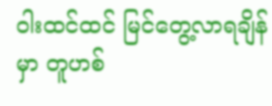ဝါးထင်ထင် မြင်တွေ့လာရချိန်မှာ တူဟစ်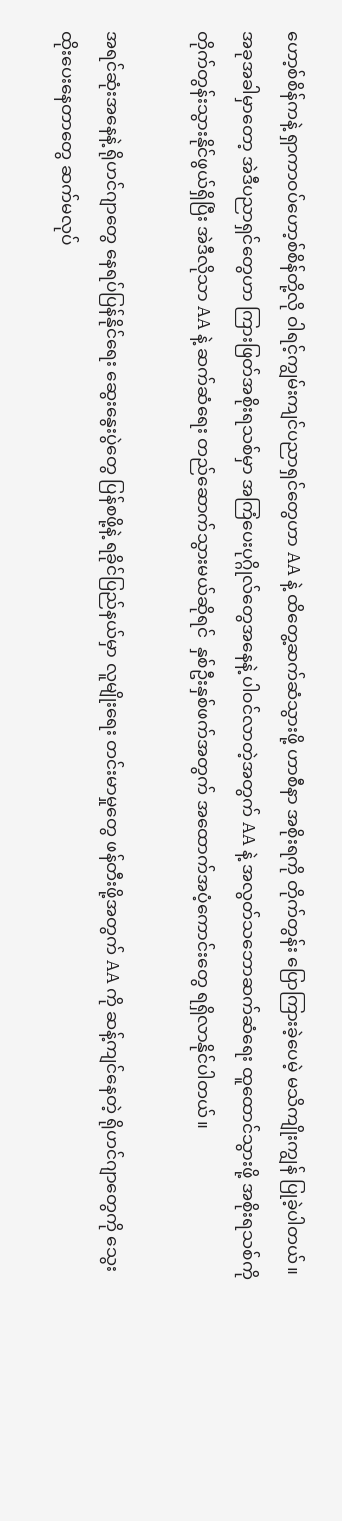ဟော့စ်စိန်ကနဲ့ ရှာကာဝပ်ဟော့စ်စိန်တို့လို ဝါရင့်ကျွမ်းကျင်ပညာရှင်တွေဟာ AA နဲ့ ထိတွေ့ဆက်ဆံသွားဖို့ ဟာစီနာ အစိုးရကို တိုက်တွန်း ပြောကြားခဲ့ပေမဲ့ မသိကျိုးကျွန် ပြုခဲ့ပါတယ်။ အခုအခါမှာ‌တော့ အဲဒီပညာရှင်တွေဟာ ကြားဖြတ်အစိုးရသစ်မှာ အကြံပေးပုဂ္ဂိုလ်တွေအနေနဲ့ ပါဝင်လာတဲ့အတွက် AA နဲ့ အလွတ်သဘောဆက်ဆံရေး ထူထောင်သွားဖို့ အစိုးရသစ်ကို တိုက်တွန်းသွားနိုင်ဖွယ်ရှိပြီး အဲဒီလိုသာ AA နဲ့ ဆက်ဆံရေး တည်ဆောက်သွားမယ်ဆိုရင်  နှစ်ဦးနှစ်ဖက်အတွက် အထောက်အပံ့ကောင်းတွေ ရရှိလာနိုင်ပါတယ်။

အရင်ဆုံးအနေနဲ့ ရိုဟင်ဂျာတွေ နေရပ်ပြန်နိုင်ရေး ဆွေးနွေးပွဲတွေ ပြန်စဖို့နဲ့ ရခိုင်ပြည်နယ်မှာ လူမျိုးရေး တင်းမာမှုတွေ ဖန်တီးဖို့အတွက် AA ကို ဆန့်ကျင်နေတဲ့ ရိုဟင်ဂျာတွေကို သွေးထိုးပေးနေတာတွေ ဆက်မလုပ်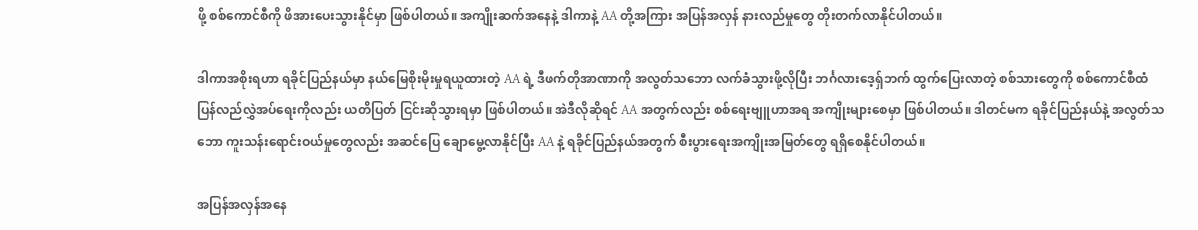ဖို့ စစ်ကောင်စီကို ဖိအားပေးသွားနိုင်မှာ ဖြစ်ပါတယ်။ အကျိုးဆက်အနေနဲ့ ဒါကာနဲ့ AA တို့အကြား အပြန်အလှန် နားလည်မှုတွေ တိုးတက်လာနိုင်ပါတယ်။

ဒါကာအစိုးရဟာ ရခိုင်ပြည်နယ်မှာ နယ်မြေစိုးမိုးမှုရယူထားတဲ့ AA ရဲ့ ဒီဖက်တိုအာဏာကို အလွတ်သဘော လက်ခံသွားဖို့လိုပြီး ဘင်္ဂလားဒေ့ရှ်ဘက် ထွက်ပြေးလာတဲ့ စစ်သားတွေကို စစ်ကောင်စီထံ ပြန်လည်လွှဲအပ်ရေးကိုလည်း ယတိပြတ် ငြင်းဆိုသွားရမှာ ဖြစ်ပါတယ်။ အဲဒီလိုဆိုရင် AA အတွက်လည်း စစ်ရေးဗျူဟာအရ အကျိုးများစေမှာ ဖြစ်ပါတယ်။ ဒါတင်မက ရခိုင်ပြည်နယ်နဲ့ အလွတ်သဘော ကူးသန်းရောင်းဝယ်မှုတွေလည်း အဆင်ပြေ ချောမွေ့လာနိုင်ပြီး AA နဲ့ ရခိုင်ပြည်နယ်အတွက် စီးပွားရေးအကျိုးအမြတ်တွေ ရရှိစေနိုင်ပါတယ်။

အပြန်အလှန်အနေ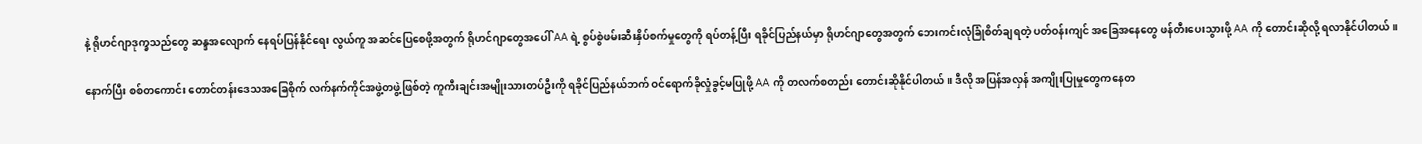နဲ့ ရိုဟင်ဂျာဒုက္ခသည်တွေ ဆန္ဒအလျောက် နေရပ်ပြန်နိုင်ရေး လွယ်ကူ အဆင်ပြေစေဖို့အတွက် ရိုဟင်ဂျာတွေအပေါ် AA ရဲ့ စွပ်စွဲဖမ်းဆီးနှိပ်စက်မှုတွေကို ရပ်တန့်ပြီး ရခိုင်ပြည်နယ်မှာ ရိုဟင်ဂျာတွေအတွက် ဘေးကင်းလုံခြုံစိတ်ချရတဲ့ ပတ်ဝန်းကျင် အခြေအနေတွေ ဖန်တီးပေးသွားဖို့ AA ကို တောင်းဆိုလို့ ရလာနိုင်ပါတယ်။

နောက်ပြီး စစ်တကောင်း တောင်တန်းဒေသအခြေစိုက် လက်နက်ကိုင်အဖွဲ့တဖွဲ့ဖြစ်တဲ့ ကူကီးချင်းအမျိုးသားတပ်ဦးကို ရခိုင်ပြည်နယ်ဘက် ဝင်ရောက်ခိုလှုံခွင့်မပြုဖို့ AA ကို တလက်စတည်း တောင်းဆိုနိုင်ပါတယ်။ ဒီလို အပြန်အလှန် အကျိုးပြုမှုတွေကနေတ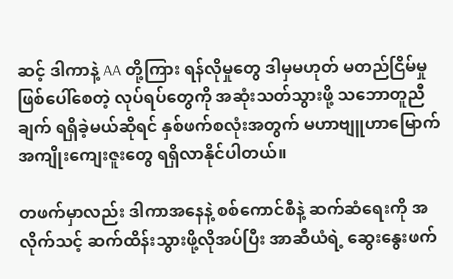ဆင့် ဒါကာနဲ့ AA တို့ကြား ရန်လိုမှုတွေ ဒါမှမဟုတ် မတည်ငြိမ်မှု ဖြစ်ပေါ်စေတဲ့ လုပ်ရပ်တွေကို အဆုံးသတ်သွားဖို့ သဘောတူညီချက် ရရှိခဲ့မယ်ဆိုရင် နှစ်ဖက်စလုံးအတွက် မဟာဗျူဟာမြောက် အကျိုးကျေးဇူးတွေ ရရှိလာနိုင်ပါတယ်။

တဖက်မှာလည်း ဒါကာအနေနဲ့ စစ်ကောင်စီနဲ့ ဆက်ဆံရေးကို အလိုက်သင့် ဆက်ထိန်းသွားဖို့လိုအပ်ပြီး အာဆီယံရဲ့ ဆွေးနွေးဖက်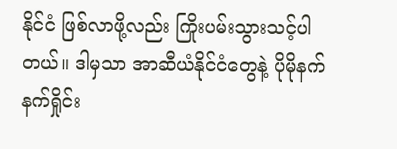နိုင်ငံ ဖြစ်လာဖို့လည်း ကြိုးပမ်းသွားသင့်ပါတယ်။ ဒါမှသာ အာဆီယံနိုင်ငံတွေနဲ့ ပိုမိုနက်နက်ရှိုင်း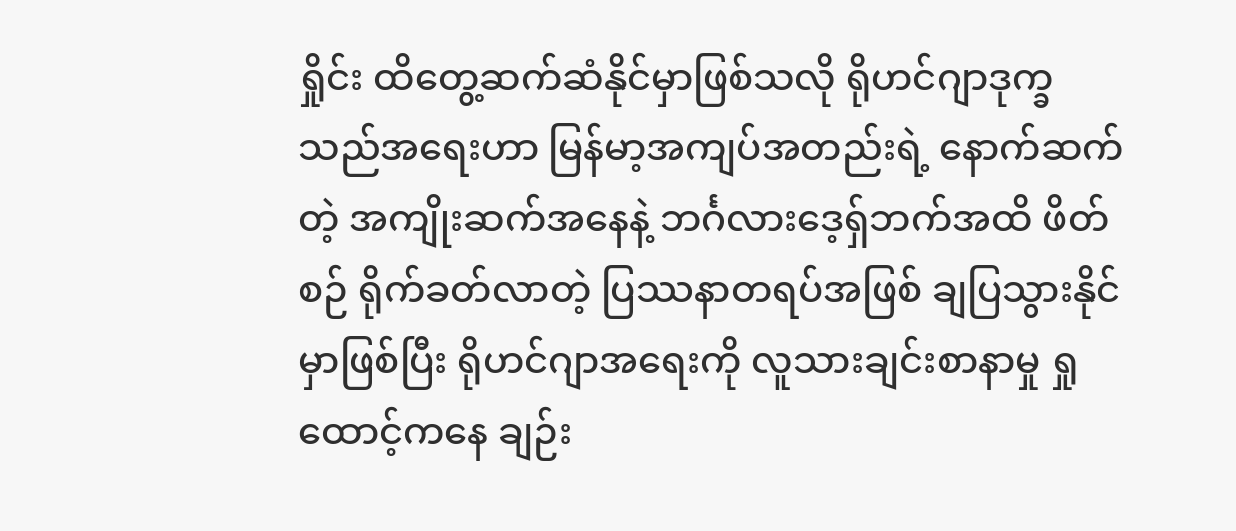ရှိုင်း ထိတွေ့ဆက်ဆံနိုင်မှာဖြစ်သလို ရိုဟင်ဂျာဒုက္ခသည်အရေးဟာ မြန်မာ့အကျပ်အတည်းရဲ့ နောက်ဆက်တဲ့ အကျိုးဆက်အနေနဲ့ ဘင်္ဂလားဒေ့ရှ်ဘက်အထိ ဖိတ်စဉ် ရိုက်ခတ်လာတဲ့ ပြဿနာတရပ်အဖြစ် ချပြသွားနိုင်မှာဖြစ်ပြီး ရိုဟင်ဂျာအရေးကို လူသားချင်းစာနာမှု ရှုထောင့်ကနေ ချဉ်း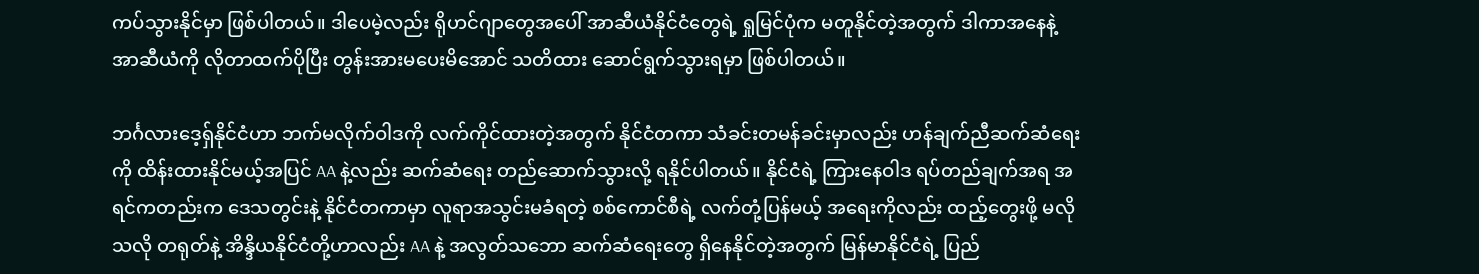ကပ်သွားနိုင်မှာ ဖြစ်ပါတယ်။ ဒါပေမဲ့လည်း ရိုဟင်ဂျာတွေအပေါ် အာဆီယံနိုင်ငံတွေရဲ့ ရှုမြင်ပုံက မတူနိုင်တဲ့အတွက် ဒါကာအနေနဲ့ အာဆီယံကို လိုတာထက်ပိုပြီး တွန်းအားမပေးမိအောင် သတိထား ဆောင်ရွက်သွားရမှာ ဖြစ်ပါတယ်။

ဘင်္ဂလားဒေ့ရှ်နိုင်ငံဟာ ဘက်မလိုက်ဝါဒကို လက်ကိုင်ထားတဲ့အတွက် နိုင်ငံတကာ သံခင်းတမန်ခင်းမှာလည်း ဟန်ချက်ညီဆက်ဆံရေးကို ထိန်းထားနိုင်မယ့်အပြင် AA နဲ့လည်း ဆက်ဆံရေး တည်ဆောက်သွားလို့ ရနိုင်ပါတယ်။ နိုင်ငံရဲ့ ကြားနေဝါဒ ရပ်တည်ချက်အရ အရင်ကတည်းက ဒေသတွင်းနဲ့ နိုင်ငံတကာမှာ လူရာအသွင်းမခံရတဲ့ စစ်ကောင်စီရဲ့ လက်တုံ့ပြန်မယ့် အရေးကိုလည်း ထည့်တွေးဖို့ မလိုသလို တရုတ်နဲ့ အိန္ဒိယနိုင်ငံတို့ဟာလည်း AA နဲ့ အလွတ်သဘော ဆက်ဆံရေးတွေ ရှိနေနိုင်တဲ့အတွက် မြန်မာနိုင်ငံရဲ့ ပြည်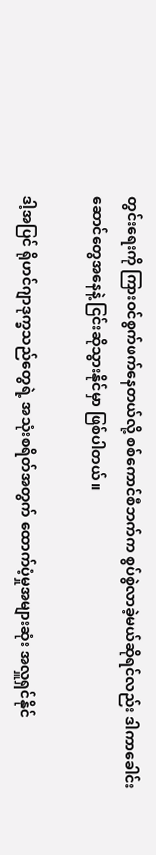တွင်းရေးကို ကြားဝင်စွက်ဖက်နေတယ်လို့ စစ်ကောင်စီဘက်က စွပ်စွဲလာခဲ့မယ်ဆိုရင်လည်း ဒါကာခေါင်းဆောင်တွေအနေနဲ့ ငြင်းဆိုသွားနိုင်မှာ ဖြစ်ပါတယ်။

ဒါ့အပြင် ရိုဟင်ဂျာဒုက္ခသည်တွေရဲ့ အသုံးစရိတ်အတွက် ထောက်ပံ့မှုအများဆုံး အလှူရှင်နိုင်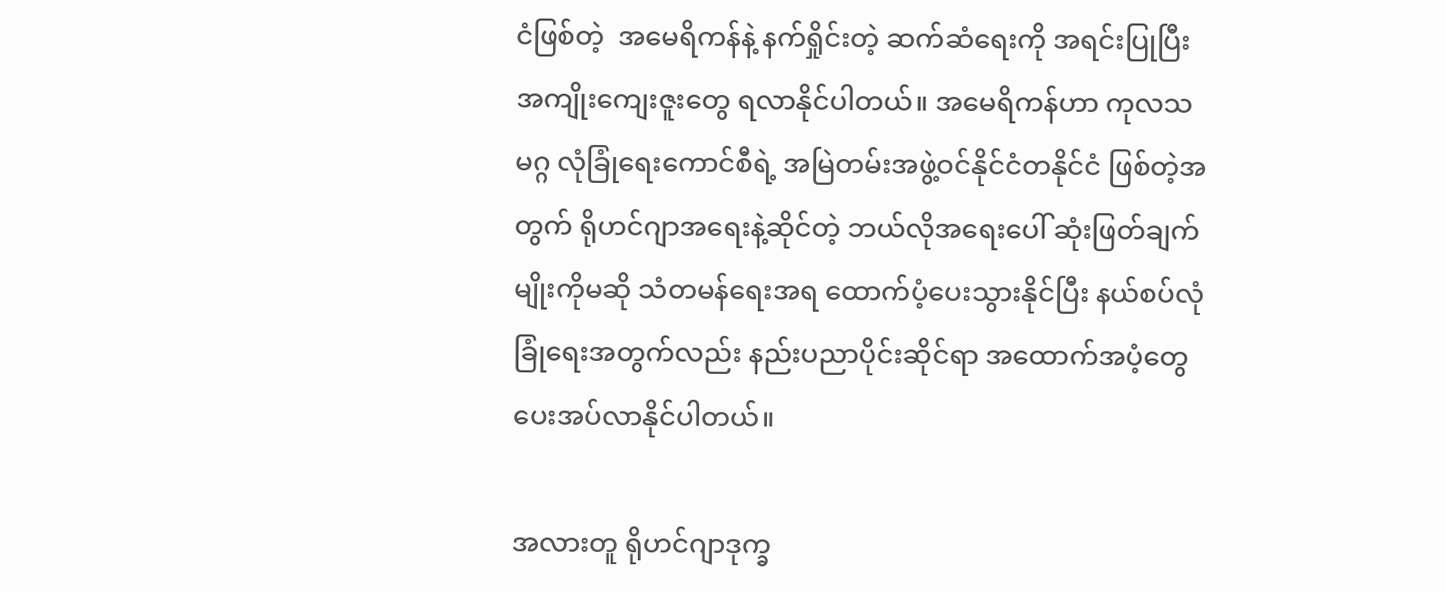ငံဖြစ်တဲ့  အမေရိကန်နဲ့ နက်ရှိုင်းတဲ့ ဆက်ဆံရေးကို အရင်းပြုပြီး အကျိုးကျေးဇူးတွေ ရလာနိုင်ပါတယ်။ အမေရိကန်ဟာ ကုလသမဂ္ဂ လုံခြုံရေးကောင်စီရဲ့ အမြဲတမ်းအဖွဲ့ဝင်နိုင်ငံတနိုင်ငံ ဖြစ်တဲ့အတွက် ရိုဟင်ဂျာအရေးနဲ့ဆိုင်တဲ့ ဘယ်လိုအရေးပေါ် ဆုံးဖြတ်ချက်မျိုးကိုမဆို သံတမန်ရေးအရ ထောက်ပံ့ပေးသွားနိုင်ပြီး နယ်စပ်လုံခြုံရေးအတွက်လည်း နည်းပညာပိုင်းဆိုင်ရာ အထောက်အပံ့တွေ ပေးအပ်လာနိုင်ပါတယ်။

အလားတူ ရိုဟင်ဂျာဒုက္ခ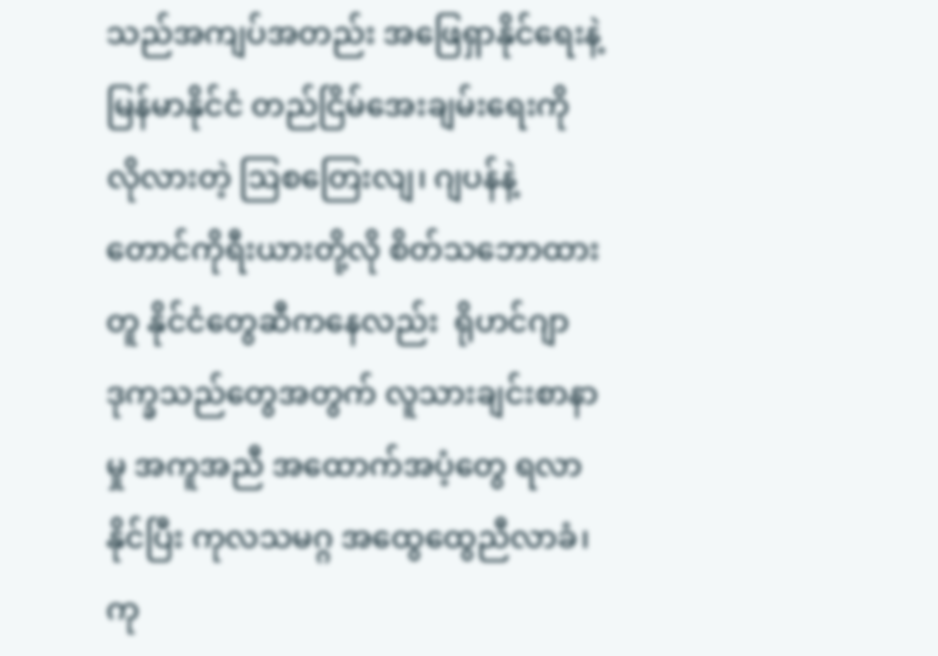သည်အကျပ်အတည်း အဖြေရှာနိုင်ရေးနဲ့ မြန်မာနိုင်ငံ တည်ငြိမ်အေးချမ်းရေးကို လိုလားတဲ့ ဩစတြေးလျ၊ ဂျပန်နဲ့ တောင်ကိုရီးယားတို့လို စိတ်သဘောထားတူ နိုင်ငံတွေဆီကနေလည်း  ရိုဟင်ဂျာဒုက္ခသည်တွေအတွက် လူသားချင်းစာနာမှု အကူအညီ အထောက်အပံ့တွေ ရလာနိုင်ပြီး ကုလသမဂ္ဂ အထွေထွေညီလာခံ၊ ကု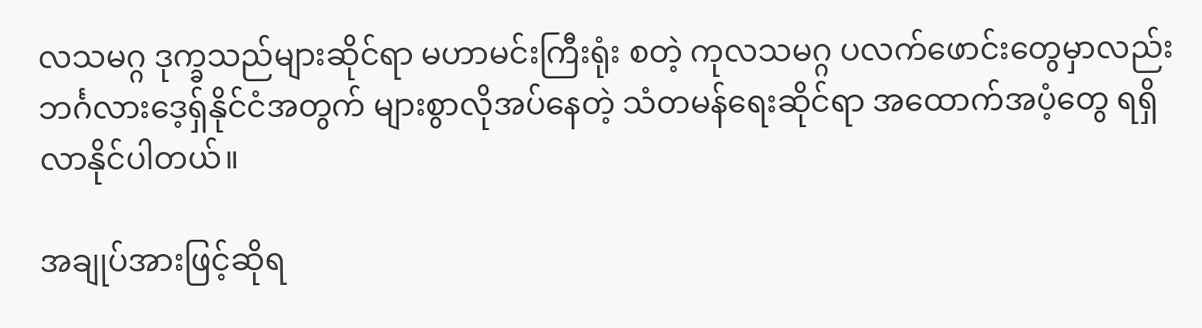လသမဂ္ဂ ဒုက္ခသည်များဆိုင်ရာ မဟာမင်းကြီးရုံး စတဲ့ ကုလသမဂ္ဂ ပလက်ဖောင်းတွေမှာလည်း ဘင်္ဂလားဒေ့ရှ်နိုင်ငံအတွက် များစွာလိုအပ်နေတဲ့ သံတမန်ရေးဆိုင်ရာ အထောက်အပံ့တွေ ရရှိလာနိုင်ပါတယ်။

အချုပ်အားဖြင့်ဆိုရ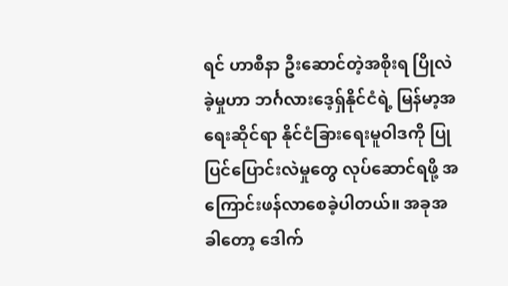ရင် ဟာစီနာ ဦးဆောင်တဲ့အစိုးရ ပြိုလဲခဲ့မှုဟာ ဘင်္ဂလားဒေ့ရှ်နိုင်ငံရဲ့ မြန်မာ့အရေးဆိုင်ရာ နိုင်ငံခြားရေးမူဝါဒကို ပြုပြင်ပြောင်းလဲမှုတွေ လုပ်ဆောင်ရဖို့ အကြောင်းဖန်လာစေခဲ့ပါတယ်။ အခုအခါတော့ ဒေါက်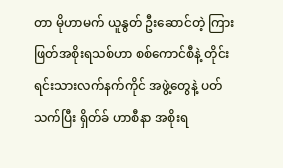တာ မိုဟာမက် ယူနွတ် ဦးဆောင်တဲ့ ကြားဖြတ်အစိုးရသစ်ဟာ စစ်ကောင်စီနဲ့ တိုင်းရင်းသားလက်နက်ကိုင် အဖွဲ့တွေနဲ့ ပတ်သက်ပြီး ရှိတ်ခ် ဟာစီနာ အစိုးရ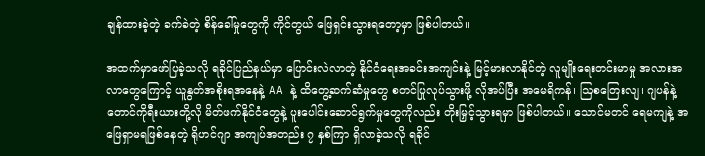ချန်ထားခဲ့တဲ့ ခက်ခဲတဲ့ စိန်ခေါ်မှုတွေကို ကိုင်တွယ် ဖြေရှင်းသွားရတော့မှာ ဖြစ်ပါတယ်။

အထက်မှာဖော်ပြခဲ့သလို ရခိုင်ပြည်နယ်မှာ ပြောင်းလဲလာတဲ့ နိုင်ငံရေးအခင်းအကျင်းနဲ့ မြင့်မားလာနိုင်တဲ့ လူမျိုးရေးတင်းမာမှု အလားအလာတွေကြောင့် ယူနွတ်အစိုးရအနေနဲ့ AA နဲ့ ထိတွေ့ဆက်ဆံမှုတွေ စတင်ပြုလုပ်သွားဖို့ လိုအပ်ပြီး အမေရိကန်၊ ဩစတြေးလျ၊ ဂျပန်နဲ့ တောင်ကိုရီးယားတို့လို မိတ်ဖက်နိုင်ငံတွေနဲ့ ပူးပေါင်းဆောင်ရွက်မှုတွေကိုလည်း တိုးမြှင့်သွားရမှာ ဖြစ်ပါတယ်။ သောင်မတင် ရေမကျနဲ့ အဖြေရှာမရဖြစ်နေတဲ့ ရိုဟင်ဂျာ အကျပ်အတည်း ၇ နှစ်ကြာ ရှိလာခဲ့သလို ရခိုင်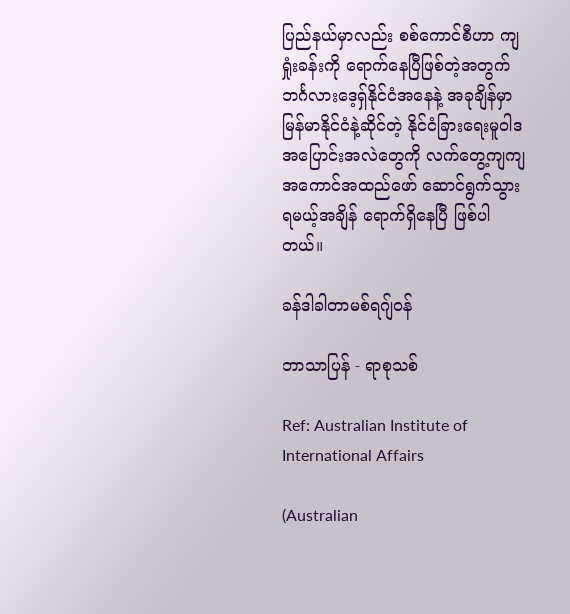ပြည်နယ်မှာလည်း စစ်ကောင်စီဟာ ကျရှုံးခန်းကို ရောက်နေပြီဖြစ်တဲ့အတွက် ဘင်္ဂလားဒေ့ရှ်နိုင်ငံအနေနဲ့ အခုချိန်မှာ မြန်မာနိုင်ငံနဲ့ဆိုင်တဲ့ နိုင်ငံခြားရေးမူဝါဒ အပြောင်းအလဲတွေကို လက်တွေ့ကျကျ အကောင်အထည်ဖော် ဆောင်ရွက်သွားရမယ့်အချိန် ရောက်ရှိနေပြီ ဖြစ်ပါတယ်။

ခန်ဒါခါတာမစ်ရဂျ်ဝန်

ဘာသာပြန် - ရာစုသစ်

Ref: Australian Institute of International Affairs

(Australian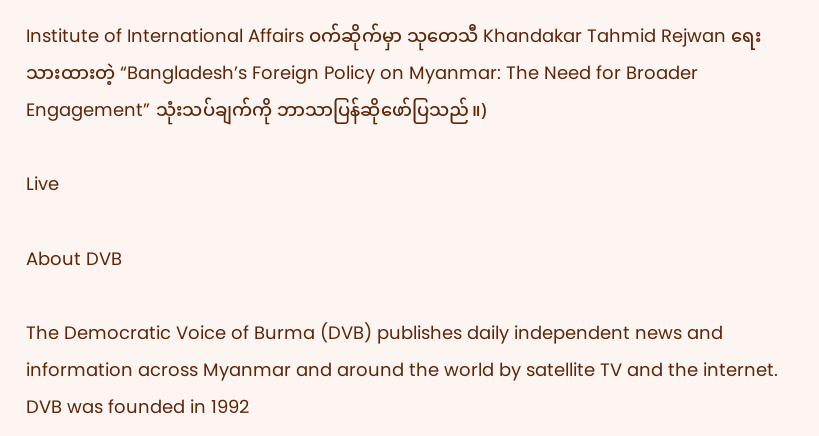Institute of International Affairs ဝက်ဆိုက်မှာ သုတေသီ Khandakar Tahmid Rejwan ရေးသားထားတဲ့ “Bangladesh’s Foreign Policy on Myanmar: The Need for Broader Engagement” သုံးသပ်ချက်ကို ဘာသာပြန်ဆိုဖော်ပြသည်။)

Live

About DVB

The Democratic Voice of Burma (DVB) publishes daily independent news and information across Myanmar and around the world by satellite TV and the internet. DVB was founded in 1992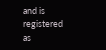and is registered as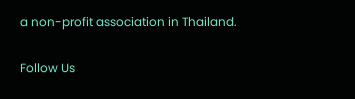a non-profit association in Thailand.

Follow Us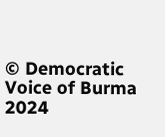© Democratic Voice of Burma 2024